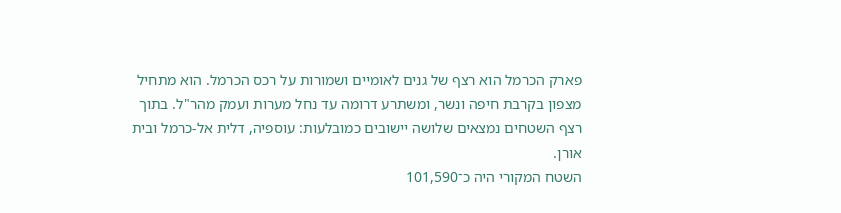פארק הכרמל הוא רצף של גנים לאומיים ושמורות על רכס הכרמל. הוא מתחיל מצפון בקרבת חיפה ונשר, ומשתרע דרומה עד נחל מערות ועמק מהר"ל. בתוך רצף השטחים נמצאים שלושה יישובים כמובלעות: עוספיה, דלית אל-כרמל ובית אורן.
השטח המקורי היה כ־101,590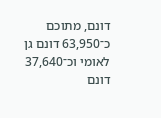דונם, מתוכם כ־63,950 דונם גן לאומי וכ־37,640 דונם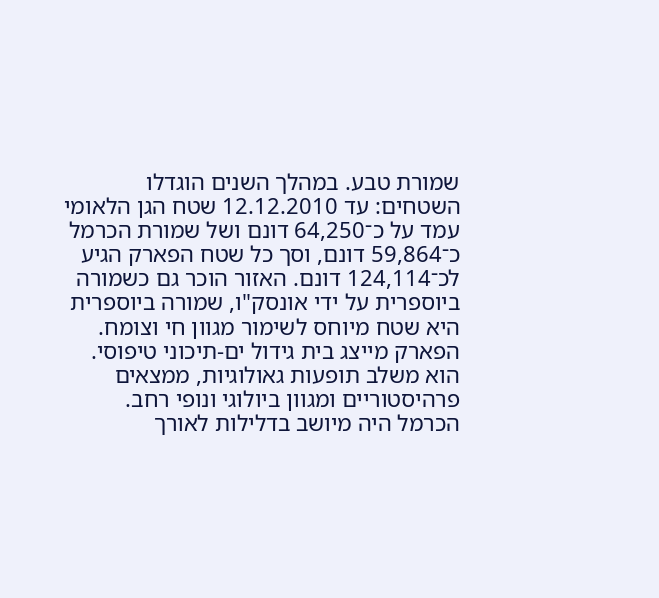שמורת טבע. במהלך השנים הוגדלו השטחים: עד 12.12.2010 שטח הגן הלאומי עמד על כ־64,250 דונם ושל שמורת הכרמל כ־59,864 דונם, וסך כל שטח הפארק הגיע לכ־124,114 דונם. האזור הוכר גם כשמורה ביוספרית על ידי אונסק"ו, שמורה ביוספרית היא שטח מיוחס לשימור מגוון חי וצומח.
הפארק מייצג בית גידול ים‑תיכוני טיפוסי. הוא משלב תופעות גאולוגיות, ממצאים פרהיסטוריים ומגוון ביולוגי ונופי רחב.
הכרמל היה מיושב בדלילות לאורך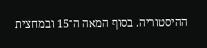ההיסטוריה. בסוף המאה ה־15 ובמחצית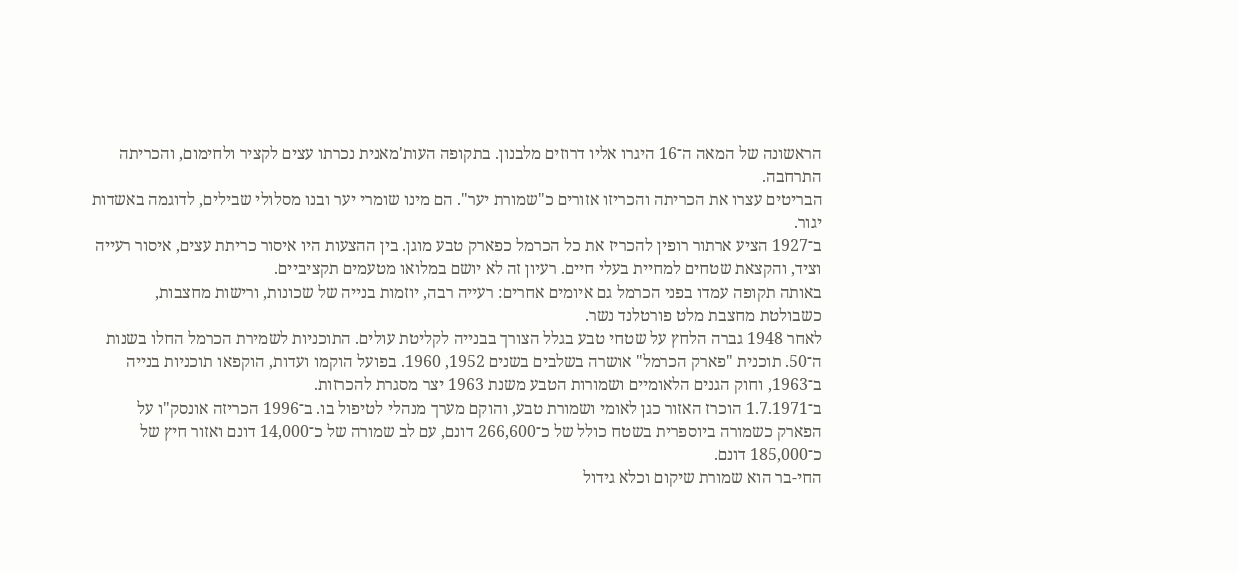הראשונה של המאה ה־16 היגרו אליו דרוזים מלבנון. בתקופה העות'מאנית נכרתו עצים לקציר ולחימום, והכריתה התרחבה.
הבריטים עצרו את הכריתה והכריזו אזורים כ"שמורת יער". הם מינו שומרי יער ובנו מסלולי שבילים, לדוגמה באשדות יגור.
ב־1927 הציע ארתור רופין להכריז את כל הכרמל כפארק טבע מוגן. בין ההצעות היו איסור כריתת עצים, איסור רעייה וציד, והקצאת שטחים למחיית בעלי חיים. רעיון זה לא יושם במלואו מטעמים תקציביים.
באותה תקופה עמדו בפני הכרמל גם איומים אחרים: רעייה רבה, יוזמות בנייה של שכונות, ורישות מחצבות, כשבולטת מחצבת מלט פורטלנד נשר.
לאחר 1948 גברה הלחץ על שטחי טבע בגלל הצורך בבנייה לקליטת עולים. התוכניות לשמירת הכרמל החלו בשנות ה־50. תוכנית "פארק הכרמל" אושרה בשלבים בשנים 1952, 1960. בפועל הוקמו ועדות, הוקפאו תוכניות בנייה ב־1963, וחוק הגנים הלאומיים ושמורות הטבע משנת 1963 יצר מסגרת להכרזות.
ב־1.7.1971 הוכרז האזור כגן לאומי ושמורת טבע, והוקם מערך מנהלי לטיפול בו. ב־1996 הכריזה אונסק"ו על הפארק כשמורה ביוספרית בשטח כולל של כ־266,600 דונם, עם לב שמורה של כ־14,000 דונם ואזור חיץ של כ־185,000 דונם.
החי-בר הוא שמורת שיקום וכלא גידול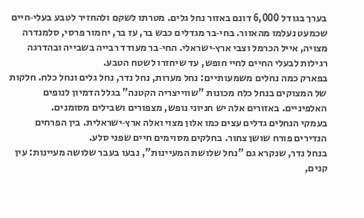בערך בגודל 6,000 דונם באזור נחל גלים. מטרתו לשקם ולהחזיר לטבע בעלי‑חיים שכמעט נעלמו מהאזור. בחי‑בר מגדלים כבש בר, עז בר, יחמור פרסי, סלמנדרה מצויה, אייל הכרמל וצבי ארץ‑ישראלי. החי‑בר מעודד רבייה בשבייה ובהדרגה רגילות לבעלי החיים לחיי חופש, עד שיחזרו לשטח הטבע.
בפארק כמה נחלים משמעותיים: נחל מערות, נחל נדר, נחל גלים ונחל כלח. חלקות של המצוקים בנחל כלח מכונות "שווייצריה הקטנה" בגלל הדמיון לנופים האלפיניים. באזורים אלה יש חניוני נופש, מצפורים ושבילים מסומנים.
בעמקי הנחלים גדלים עצים כמו אלון מצוי ואלה ארץ‑ישראלית. בין הפרחים הנדירים פורח שושן צחור. בחלקים מסוימים חיים שפני סלע.
בנחל נדר, שנקרא גם "נחל שלושת המעיינות", נבעו בעבר שלושה מעיינות: עין קנים,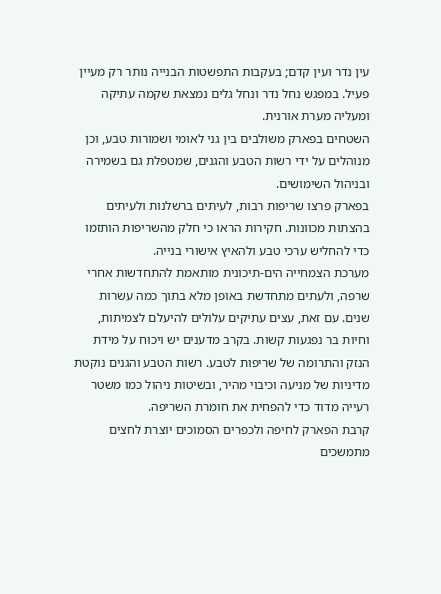עין נדר ועין קדם; בעקבות התפשטות הבנייה נותר רק מעיין פעיל. במפגש נחל נדר ונחל גלים נמצאת שקמה עתיקה ומעליה מערת אורנית.
השטחים בפארק משולבים בין גני לאומי ושמורות טבע, וכן מנוהלים על ידי רשות הטבע והגנים, שמטפלת גם בשמירה ובניהול השימושים.
בפארק פרצו שריפות רבות, לעיתים ברשלנות ולעיתים בהצתות מכוונות. חקירות הראו כי חלק מהשריפות הותזמו כדי להחליש ערכי טבע ולהאיץ אישורי בנייה.
מערכת הצמחייה הים‑תיכונית מותאמת להתחדשות אחרי שרפה, ולעתים מתחדשת באופן מלא בתוך כמה עשרות שנים. עם זאת, עצים עתיקים עלולים להיעלם לצמיתות, וחיות בר נפגעות קשות. בקרב מדענים יש ויכוח על מידת הנזק והתרומה של שריפות לטבע. רשות הטבע והגנים נוקטת מדיניות של מניעה וכיבוי מהיר, ובשיטות ניהול כמו משטר רעייה מדוד כדי להפחית את חומרת השריפה.
קרבת הפארק לחיפה ולכפרים הסמוכים יוצרת לחצים מתמשכים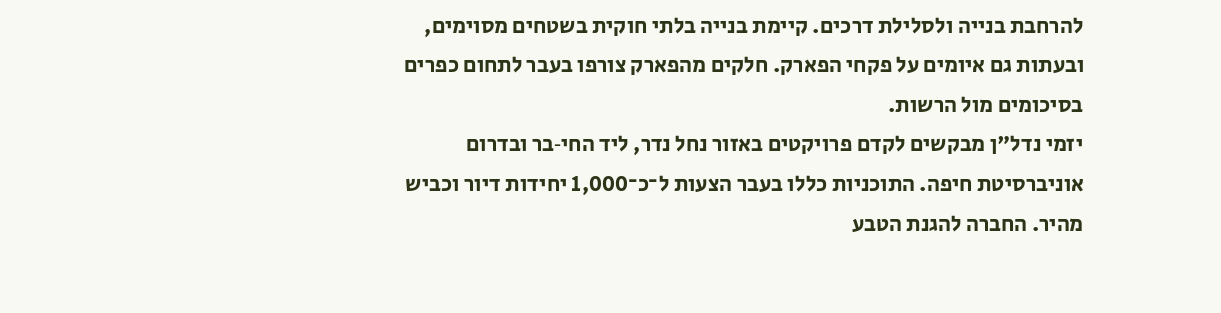להרחבת בנייה ולסלילת דרכים. קיימת בנייה בלתי חוקית בשטחים מסוימים, ובעתות גם איומים על פקחי הפארק. חלקים מהפארק צורפו בעבר לתחום כפרים בסיכומים מול הרשות.
יזמי נדל"ן מבקשים לקדם פרויקטים באזור נחל נדר, ליד החי‑בר ובדרום אוניברסיטת חיפה. התוכניות כללו בעבר הצעות ל־כ־1,000 יחידות דיור וכביש מהיר. החברה להגנת הטבע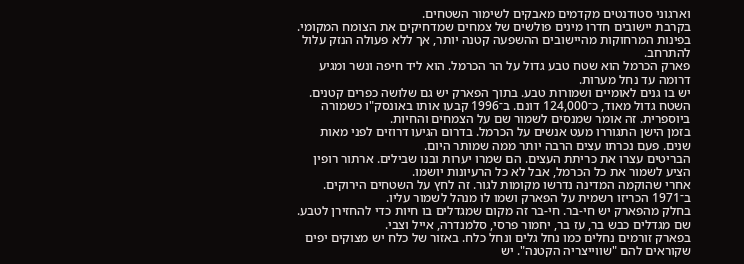וארגוני סטודנטים מקדמים מאבקים לשימור השטחים.
בקרבת יישובים חדרו מינים פולשים של צמחים שמדחיקים את הצומח המקומי. בפינות המרחוקות מהיישובים ההשפעה קטנה יותר, אך ללא פעולה הנזק עלול להתרחב.
פארק הכרמל הוא שטח טבע גדול על הר הכרמל. הוא ליד חיפה ונשר ומגיע דרומה עד נחל מערות.
יש בו גנים לאומיים ושמורות טבע. בתוך הפארק יש גם שלושה כפרים קטנים.
השטח גדול מאוד, כ־124,000 דונם. ב־1996 קבעו אותו באונסק"ו כשמורה ביוספרית. זה אומר שמנסים לשמור שם על הצמחים והחיות.
בזמן הישן התגוררו מעט אנשים על הכרמל. בדרום הגיעו דרוזים לפני מאות שנים. פעם נכרתו עצים הרבה יותר ממה שמותר היום.
הבריטים עצרו את כריתת העצים. הם שמרו יערות ובנו שבילים. ארתור רופין הציע לשמור את כל הכרמל, אבל לא כל הרעיונות יושמו.
אחרי שהוקמה המדינה נדרשו מקומות לגור. זה לחץ על השטחים הירוקים. ב־1971 הכריזו רשמית על הפארק ושמו לו מנהל לשמור עליו.
בחלק מהפארק יש חי‑בר. חי‑בר זה מקום שמגדלים בו חיות כדי להחזירן לטבע. שם מגדלים כבש בר, עז בר, יחמור פרסי, סלמנדרה, אייל וצבי.
בפארק זורמים נחלים כמו נחל גלים ונחל כלח. באזור של כלח יש מצוקים יפים שקוראים להם "שווייצריה הקטנה". יש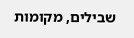שבילים, מקומות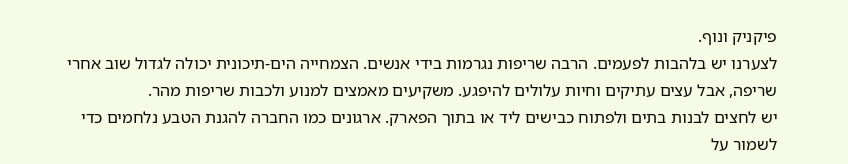פיקניק ונוף.
לצערנו יש בלהבות לפעמים. הרבה שריפות נגרמות בידי אנשים. הצמחייה הים‑תיכונית יכולה לגדול שוב אחרי שריפה, אבל עצים עתיקים וחיות עלולים להיפגע. משקיעים מאמצים למנוע ולכבות שריפות מהר.
יש לחצים לבנות בתים ולפתוח כבישים ליד או בתוך הפארק. ארגונים כמו החברה להגנת הטבע נלחמים כדי לשמור על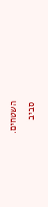השטחים.
סביב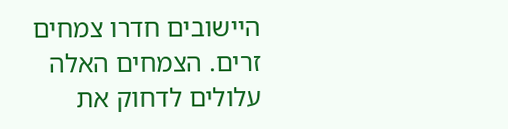היישובים חדרו צמחים זרים. הצמחים האלה עלולים לדחוק את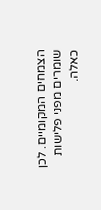הצמחים המקומיים. לכן שומרים מפני פלישות כאלה.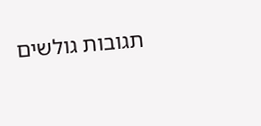תגובות גולשים